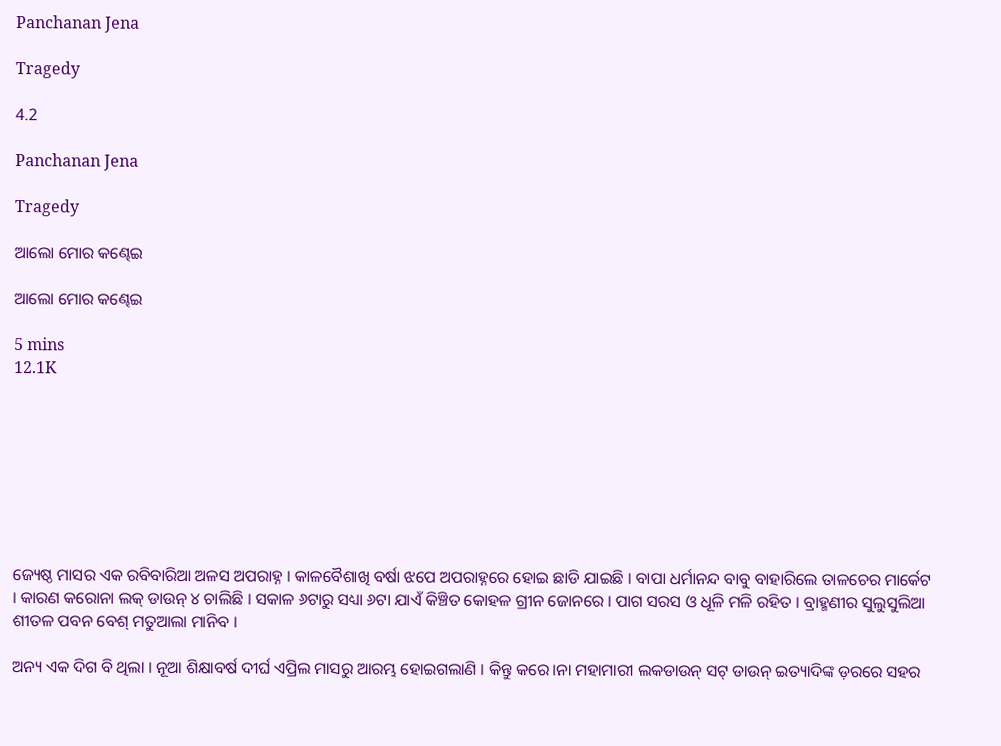Panchanan Jena

Tragedy

4.2

Panchanan Jena

Tragedy

ଆଲୋ ମୋର କଣ୍ଢେଇ

ଆଲୋ ମୋର କଣ୍ଢେଇ

5 mins
12.1K








ଜ୍ୟେଷ୍ଠ ମାସର ଏକ ରବିବାରିଆ ଅଳସ ଅପରାହ୍ନ । କାଳବୈଶାଖି ବର୍ଷା ଝପେ ଅପରାହ୍ନରେ ହୋଇ ଛାଡି ଯାଇଛି । ବାପା ଧର୍ମାନନ୍ଦ ବାବୁ ବାହାରିଲେ ତାଳଚେର ମାର୍କେଟ । କାରଣ କରୋନା ଲକ୍ ଡାଉନ୍ ୪ ଚାଲିଛି । ସକାଳ ୬ଟାରୁ ସଧ୍ୟା ୬ଟା ଯାଏଁ କିଞ୍ଚିତ କୋହଳ ଗ୍ରୀନ ଜୋନରେ । ପାଗ ସରସ ଓ ଧୂଳି ମଳି ରହିତ । ବ୍ରାହ୍ମଣୀର ସୁଲୁସୁଲିଆ ଶୀତଳ ପବନ ବେଶ୍ ମତୁଆଲା ମାନିବ ।

ଅନ୍ୟ ଏକ ଦିଗ ବି ଥିଲା । ନୂଆ ଶିକ୍ଷାବର୍ଷ ଦୀର୍ଘ ଏପ୍ରିଲ ମାସରୁ ଆରମ୍ଭ ହୋଇଗଲାଣି । କିନ୍ତୁ କରେ।ନା ମହାମାରୀ ଲକଡାଉନ୍ ସଟ୍ ଡାଉନ୍ ଇତ୍ୟାଦିଙ୍କ ଡ଼ରରେ ସହର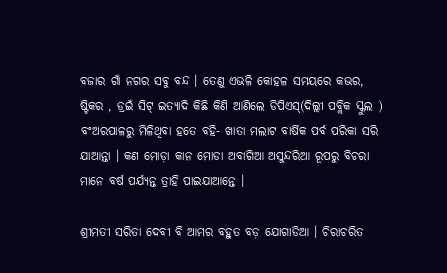ବଜାର ଗାଁ ନଗର ସବୁ ବନ୍ଦ । ତେଣୁ ଏଭଳି କୋହଳ ସମୟରେ କଭର, ଷ୍ଟିକର , ଡ୍ରଇଁ ସିଟ୍ ଇତ୍ୟାଦି କିଛି କିଣି ଆଣିଲେ ଡିପିଏସ୍‌(ଦିଲ୍ଲୀ ପବ୍ଲିକ ସ୍କୁଲ ) ବଂଅରପାଳରୁ ମିଳିଥିବା ହତେ ବହି- ଖାତା ମଲାଟ ବାର୍ଷିକ ପର୍ବ ପରିକା ସରି ଯାଆନ୍ତା । କଣ ମୋଡ଼ା କାନ ମୋଡା ଅବାଗିଆ ଅସୁନ୍ଦରିଆ ରୂପରୁ ବିଚରା ମାନେ ବର୍ଷ ପର୍ଯ୍ୟନ୍ତ ତ୍ରାହି ପାଇଯାଆନ୍ତେ ।

ଶ୍ରୀମତୀ ସରିତା ଦେବୀ ବି ଆମର ବହୁତ ବଡ଼ ଯୋଗାଡିଆ । ଚିରାଚରିତ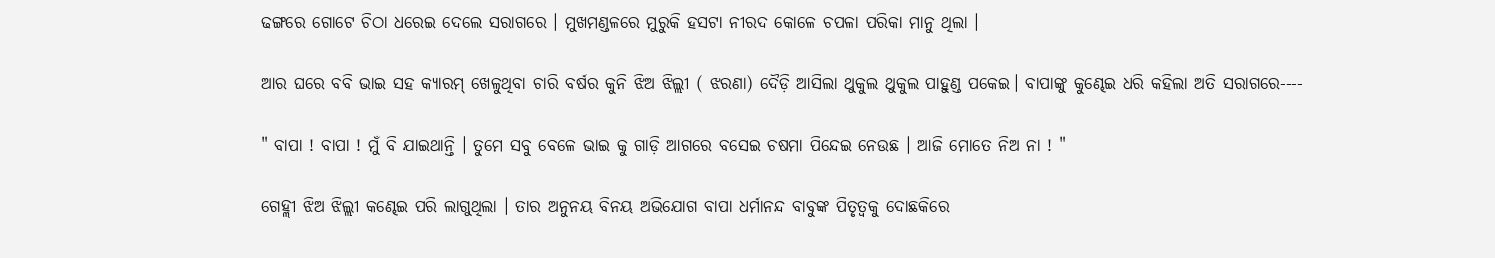ଢଙ୍ଗରେ ଗୋଟେ ଚିଠା ଧରେଇ ଦେଲେ ସରାଗରେ । ମୁଖମଣ୍ଡଳରେ ମୁରୁକି ହସଟା ନୀରଦ କୋଳେ ଚପଳା ପରିକା ମାନୁ ଥିଲା ।

ଆର ଘରେ ବବି ଭାଇ ସହ କ୍ୟାରମ୍ ଖେଳୁଥିବା ଚାରି ବର୍ଷର କୁନି ଝିଅ ଝିଲ୍ଲୀ ( ଝରଣା) ଦୈଡ଼ି ଆସିଲା ଥୁକୁଲ ଥୁକୁଲ ପାହୁଣ୍ଡ ପକେଇ। ବାପାଙ୍କୁ କୁଣ୍ଢେଇ ଧରି କହିଲା ଅତି ସରାଗରେ----

" ବାପା ! ବାପା ! ମୁଁ ବି ଯାଇଥାନ୍ତି । ତୁମେ ସବୁ ବେଳେ ଭାଇ କୁ ଗାଡ଼ି ଆଗରେ ବସେଇ ଚଷମା ପିନ୍ଦେଇ ନେଉଛ । ଆଜି ମୋତେ ନିଅ ନା ! "

ଗେହ୍ଲୀ ଝିଅ ଝିଲ୍ଲୀ କଣ୍ଢେଇ ପରି ଲାଗୁଥିଲା । ତାର ଅନୁନୟ ବିନୟ ଅଭିଯୋଗ ବାପା ଧର୍ମାନନ୍ଦ ବାବୁଙ୍କ ପିତୃତ୍ଵକୁ ଦୋଛକିରେ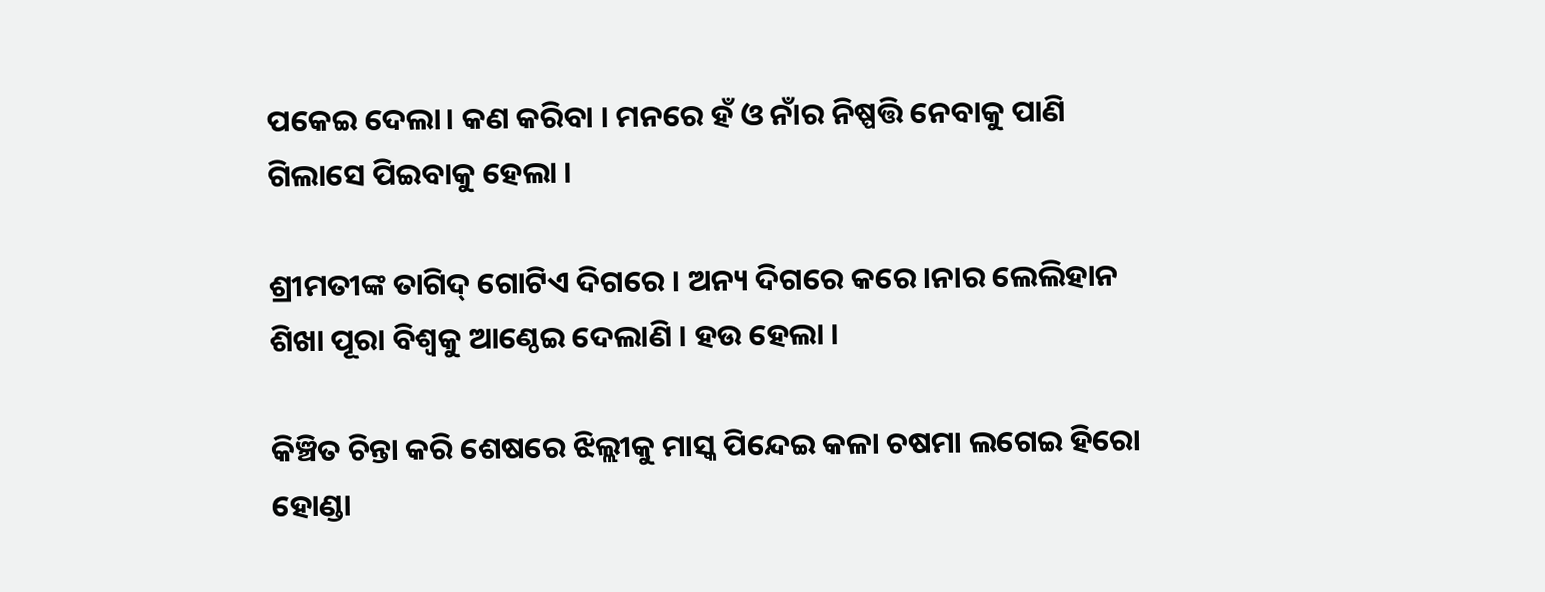ପକେଇ ଦେଲା। କଣ କରିବା । ମନରେ ହଁ ଓ ନାଁର ନିଷ୍ପତ୍ତି ନେବାକୁ ପାଣି ଗିଲାସେ ପିଇବାକୁ ହେଲା ।

ଶ୍ରୀମତୀଙ୍କ ତାଗିଦ୍ ଗୋଟିଏ ଦିଗରେ । ଅନ୍ୟ ଦିଗରେ କରେ।ନାର ଲେଲିହାନ ଶିଖା ପୂରା ବିଶ୍ଵକୁ ଆଣ୍ଠେଇ ଦେଲାଣି । ହଉ ହେଲା ।

କିଞ୍ଚିତ ଚିନ୍ତା କରି ଶେଷରେ ଝିଲ୍ଲୀକୁ ମାସ୍କ ପିନ୍ଦେଇ କଳା ଚଷମା ଲଗେଇ ହିରୋ ହୋଣ୍ଡା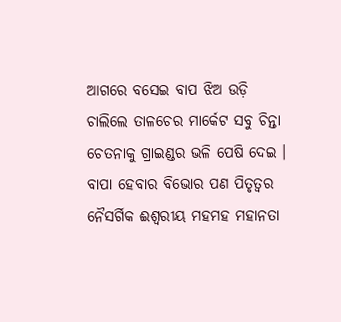ଆଗରେ ବସେଇ ବାପ ଝିଅ ଉଡ଼ି ଚାଲିଲେ ତାଳଚେର ମାର୍କେଟ ସବୁ ଚିନ୍ତା ଚେତନାକୁ ଗ୍ରାଇଣ୍ଡର ଭଳି ପେଷି ଦେଇ । ବାପା ହେବାର ବିଭୋର ପଣ ପିତୃତ୍ଵର ନୈସର୍ଗିକ ଈଶ୍ଵରୀୟ ମହମହ ମହାନତା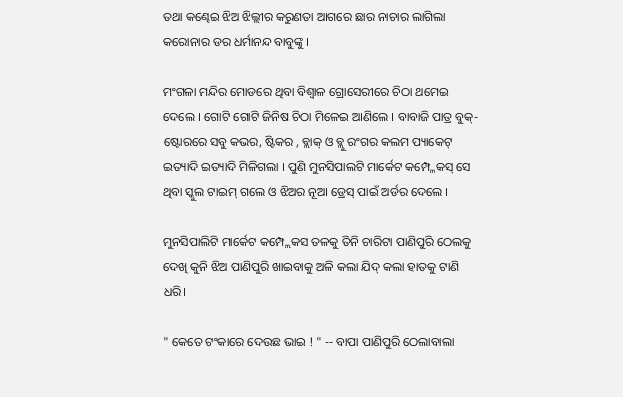ତଥା କଣ୍ଢେଇ ଝିଅ ଝିଲ୍ଲୀର କରୁଣତା ଆଗରେ ଛାର ନାଚାର ଲାଗିଲା କରୋନାର ଡର ଧର୍ମାନନ୍ଦ ବାବୁଙ୍କୁ ।

ମଂଗଳା ମନ୍ଦିର ମୋଡରେ ଥିବା ବିଶ୍ଵାଳ ଗ୍ରୋସେରୀରେ ଚିଠା ଥମେଇ ଦେଲେ । ଗୋଟି ଗୋଟି ଜିନିଷ ଚିଠା ମିଳେଇ ଆଣିଲେ । ବାବାଜି ପାତ୍ର ବୁକ୍- ଷ୍ଟୋରରେ ସବୁ କଭର, ଷ୍ଟିକର , ବ୍ଲାକ୍ ଓ ବ୍ଲୁ ରଂଗର କଲମ ପ୍ୟାକେଟ୍ ଇତ୍ୟାଦି ଇତ୍ୟାଦି ମିଳିଗଲା । ପୁଣି ମୁନସିପାଲଟି ମାର୍କେଟ କମ୍ପ୍ଳେକସ୍‌ ସେ ଥିବା ସ୍କୁଲ ଟାଇମ୍ ଗଲେ ଓ ଝିଅର ନୂଆ ଡ୍ରେସ୍ ପାଇଁ ଅର୍ଡର ଦେଲେ ।

ମୁନସିପାଲିଟି ମାର୍କେଟ କମ୍ପ୍ଲେକସ ତଳକୁ ତିନି ଚାରିଟା ପାଣିପୁରି ଠେଲକୁ ଦେଖି କୁନି ଝିଅ ପାଣିପୁରି ଖାଇବାକୁ ଅଳି କଲା ଯିଦ୍ କଲା ହାତକୁ ଟାଣି ଧରି।

" କେତେ ଟଂକାରେ ଦେଉଛ ଭାଇ ! " -- ବାପା ପାଣିପୁରି ଠେଲାବାଲା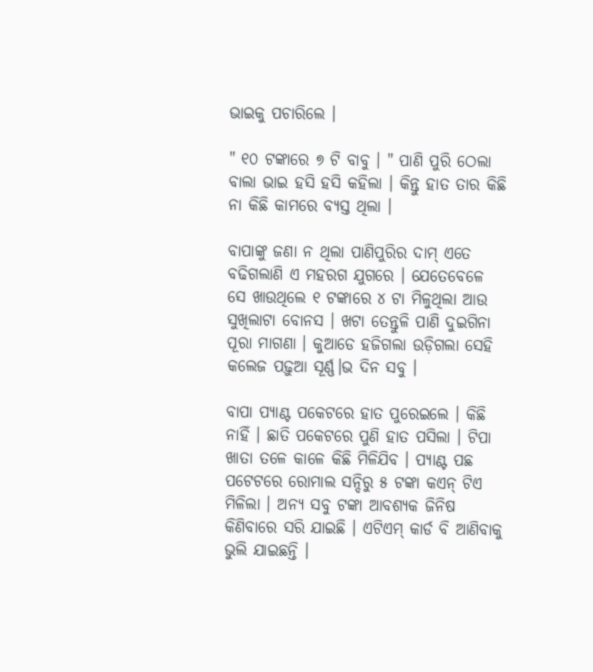ଭାଇକୁ ପଚାରିଲେ ।

" ୧୦ ଟଙ୍କାରେ ୭ ଟି ବାବୁ । " ପାଣି ପୁରି ଠେଲା ବାଲା ଭାଇ ହସି ହସି କହିଲା । କିନ୍ତୁ ହାତ ତାର କିଛି ନା କିଛି କାମରେ ବ୍ୟସ୍ତ ଥିଲା ।

ବାପାଙ୍କୁ ଜଣା ନ ଥିଲା ପାଣିପୁରିର ଦାମ୍ ଏତେ ବଢିଗଲାଣି ଏ ମହରଗ ଯୁଗରେ । ଯେତେବେଳେ ସେ ଖାଉଥିଲେ ୧ ଟଙ୍କାରେ ୪ ଟା ମିଳୁଥିଲା ଆଉ ସୁଖିଲାଟା ବୋନସ । ଖଟା ତେନ୍ତୁଳି ପାଣି ଦୁଇଗିନା ପୂରା ମାଗଣା । କୁଆଡେ ହଜିଗଲା ଉଡ଼ିଗଲା ସେହି କଲେଜ ପଢ଼ୁଆ ସୂର୍ଣ୍ଣ।ଭ ଦିନ ସବୁ ।

ବାପା ପ୍ୟାଣ୍ଟ ପକେଟରେ ହାତ ପୁରେଇଲେ । କିଛି ନାହିଁ । ଛାତି ପକେଟରେ ପୁଣି ହାତ ପସିଲା । ଟିପା ଖାତା ତଳେ କାଳେ କିଛି ମିଳିଯିବ । ପ୍ୟାଣ୍ଟ ପଛ ପଟେଟରେ ରୋମାଲ ସନ୍ଦିରୁ ୫ ଟଙ୍କା କଏନ୍ ଟିଏ ମିଳିଲା । ଅନ୍ୟ ସବୁ ଟଙ୍କା ଆବଶ୍ୟକ ଜିନିଷ କିଣିବାରେ ସରି ଯାଇଛି । ଏଟିଏମ୍ କାର୍ଡ ବି ଆଣିବାକୁ ଭୁଲି ଯାଇଛନ୍ତି ।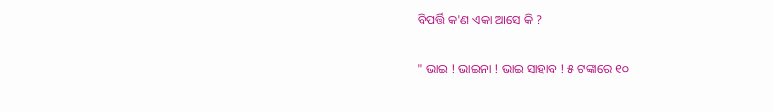ବିପର୍ତ୍ତି କ'ଣ ଏକା ଆସେ କି ?

" ଭାଇ ! ଭାଇନା ! ଭାଇ ସାହାବ ! ୫ ଟଙ୍କାରେ ୧୦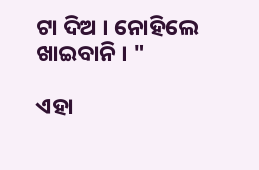ଟା ଦିଅ । ନୋହିଲେ ଖାଇବାନି । "

ଏହା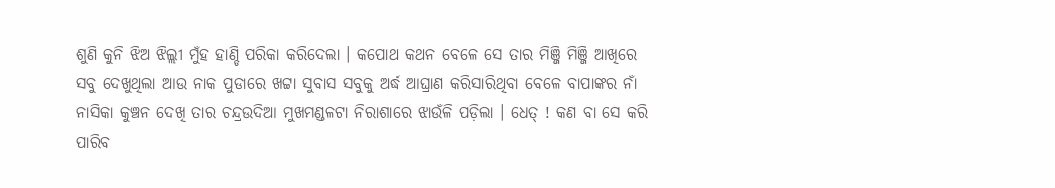ଶୁଣି କୁନି ଝିଅ ଝିଲ୍ଲୀ ମୁଁହ ହାଣ୍ଡି ପରିକା କରିଦେଲା । କପୋଥ କଥନ ବେଳେ ସେ ତାର ମିଞ୍ଜି ମିଞ୍ଜି ଆଖିରେ ସବୁ ଦେଖୁଥିଲା ଆଉ ନାକ ପୁଡାରେ ଖଟ୍ଟା ସୁବାସ ସବୁକୁ ଅର୍ଦ୍ଧ ଆଘ୍ରାଣ କରିସାରିଥିବା ବେଳେ ବାପାଙ୍କର ନାଁ ନାସିକା କୁଞ୍ଚନ ଦେଖି ତାର ଚନ୍ଦ୍ରଉଦିଆ ମୁଖମଣ୍ଡଳଟା ନିରାଶାରେ ଝାଉଁଳି ପଡ଼ିଲା । ଧେତ୍ ! କଣ ବା ସେ କରି ପାରିବ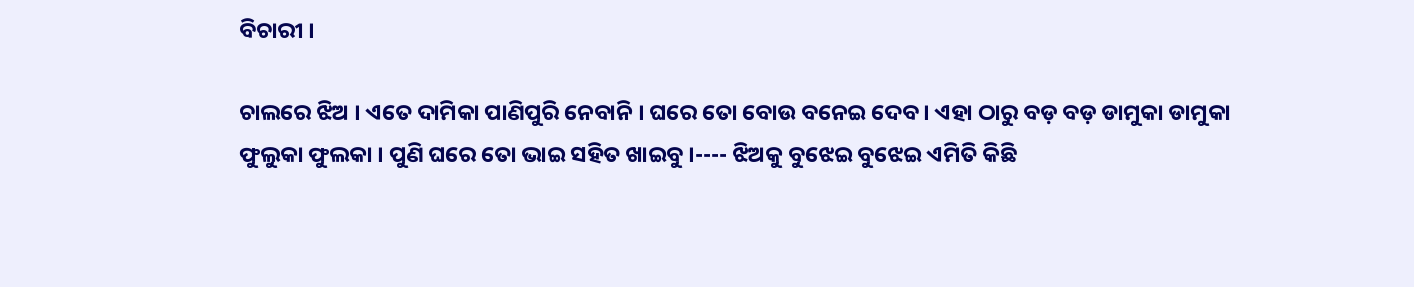ବିଚାରୀ ।

ଚାଲରେ ଝିଅ । ଏତେ ଦାମିକା ପାଣିପୁରି ନେବାନି । ଘରେ ତୋ ବୋଉ ବନେଇ ଦେବ । ଏହା ଠାରୁ ବଡ଼ ବଡ଼ ଡାମୁକା ଡାମୁକା ଫୁଲୁକା ଫୁଲକା । ପୁଣି ଘରେ ତୋ ଭାଇ ସହିତ ଖାଇବୁ ।---- ଝିଅକୁ ବୁଝେଇ ବୁଝେଇ ଏମିତି କିଛି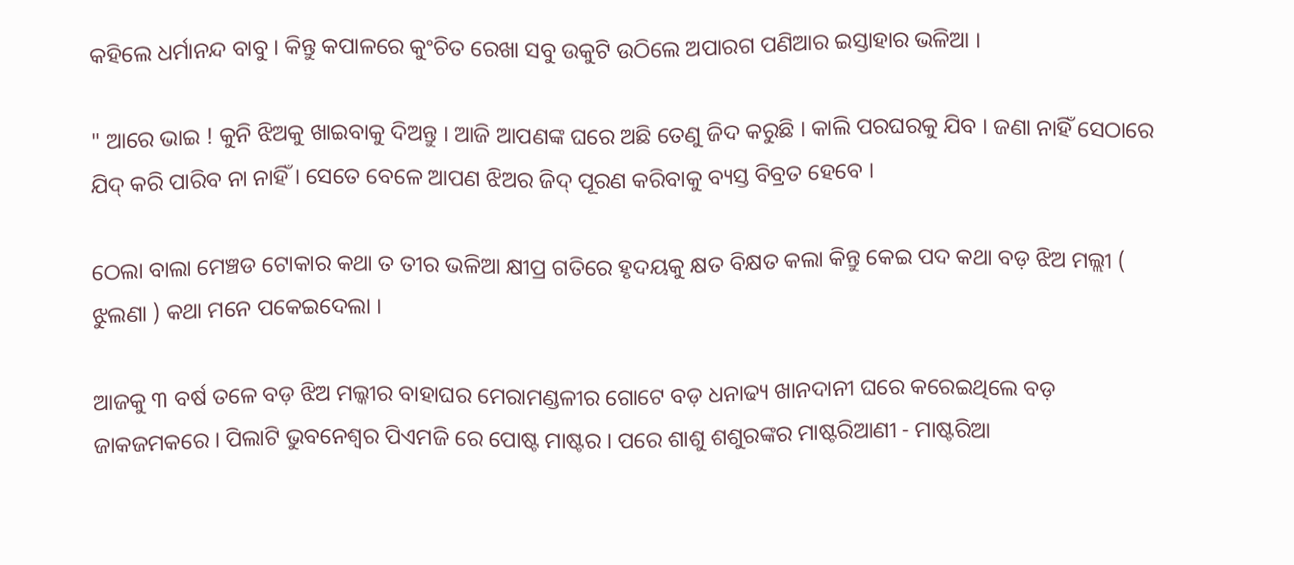କହିଲେ ଧର୍ମାନନ୍ଦ ବାବୁ । କିନ୍ତୁ କପାଳରେ କୁଂଚିତ ରେଖା ସବୁ ଉକୁଟି ଉଠିଲେ ଅପାରଗ ପଣିଆର ଇସ୍ତାହାର ଭଳିଆ ।

" ଆରେ ଭାଇ ! କୁନି ଝିଅକୁ ଖାଇବାକୁ ଦିଅନ୍ତୁ । ଆଜି ଆପଣଙ୍କ ଘରେ ଅଛି ତେଣୁ ଜିଦ କରୁଛି । କାଲି ପରଘରକୁ ଯିବ । ଜଣା ନାହିଁ ସେଠାରେ ଯିଦ୍ କରି ପାରିବ ନା ନାହିଁ । ସେତେ ବେଳେ ଆପଣ ଝିଅର ଜିଦ୍ ପୂରଣ କରିବାକୁ ବ୍ୟସ୍ତ ବିବ୍ରତ ହେବେ ।

ଠେଲା ବାଲା ମେଞ୍ଚଡ ଟୋକାର କଥା ତ ତୀର ଭଳିଆ କ୍ଷୀପ୍ର ଗତିରେ ହୃଦୟକୁ କ୍ଷତ ବିକ୍ଷତ କଲା କିନ୍ତୁ କେଇ ପଦ କଥା ବଡ଼ ଝିଅ ମଲ୍ଲୀ ( ଝୁଲଣା ) କଥା ମନେ ପକେଇଦେଲା ।

ଆଜକୁ ୩ ବର୍ଷ ତଳେ ବଡ଼ ଝିଅ ମଲ୍କୀର ବାହାଘର ମେରାମଣ୍ଡଳୀର ଗୋଟେ ବଡ଼ ଧନାଢ୍ୟ ଖାନଦାନୀ ଘରେ କରେଇଥିଲେ ବଡ଼ ଜାକଜମକରେ । ପିଲାଟି ଭୁବନେଶ୍ଵର ପିଏମଜି ରେ ପୋଷ୍ଟ ମାଷ୍ଟର । ପରେ ଶାଶୁ ଶଶୁରଙ୍କର ମାଷ୍ଟରିଆଣୀ - ମାଷ୍ଟରିଆ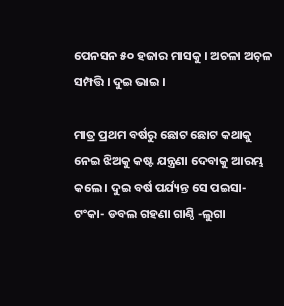ପେନସନ ୫୦ ହଜାର ମାସକୁ । ଅଚଳା ଅଚ଼ଳ ସମ୍ପତ୍ତି । ଦୁଇ ଭାଇ ।

ମାତ୍ର ପ୍ରଥମ ବର୍ଷରୁ ଛୋଟ ଛୋଟ କଥାକୁ ନେଇ ଝିଅକୁ କଷ୍ଟ ଯନ୍ତ୍ରଣା ଦେବାକୁ ଆରମ୍ଭ କଲେ । ଦୁଇ ବର୍ଷ ପର୍ଯ୍ୟନ୍ତ ସେ ପଇସା- ଟଂକା- ଡବଲ ଗହଣା ଗାଣ୍ଠି -ଲୁଗା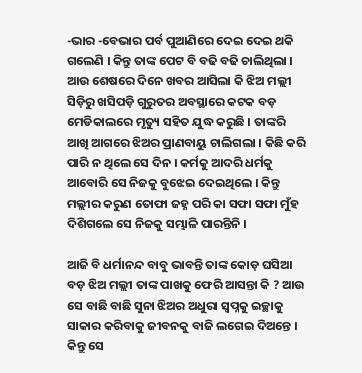-ଭାର -ବେଭାର ପର୍ବ ପୁଆଣିରେ ଦେଇ ଦେଇ ଥକି ଗଲେଣି । କିନ୍ତୁ ତାଙ୍କ ପେଟ ବି ବଢି ବଢି ଚାଲିଥିଲା । ଆଉ ଶେଷରେ ଦିନେ ଖବର ଆସିଲା କି ଝିଅ ମଲ୍ଲୀ ସିଡ଼ିରୁ ଖସିପଡ଼ି ଗୁରୁତର ଅବସ୍ଥାରେ କଟକ ବଡ଼ ମେଡିକାଲରେ ମୃତ୍ୟୁ ସହିତ ଯୁଦ୍ଧ କରୁଛି । ତାଙ୍କରି ଆଖି ଆଗରେ ଝିଅର ପ୍ରାଣବାୟୁ ଚାଲିଗଲା । କିଛି କରି ପାରି ନ ଥିଲେ ସେ ଦିନ । କର୍ମକୁ ଆଦରି ଧର୍ମକୁ ଆବୋରି ସେ ନିଜକୁ ବୁଝେଇ ଦେଇଥିଲେ । କିନ୍ତୁ ମଲ୍ଲୀର କରୁଣ ତୋଫା ଜହ୍ନ ପରି କା ସଫା ସଫା ମୁଁହ ଦିଶିଗଲେ ସେ ନିଜକୁ ସମ୍ଭାଳି ପାରନ୍ତିନି ।

ଆଜି ବି ଧର୍ମାନନ୍ଦ ବାବୁ ଭାବନ୍ତି ତାଙ୍କ କୋଡ଼ ଘସିଆ ବଡ଼ ଝିଅ ମଲ୍ଲୀ ତାଙ୍କ ପାଖକୁ ଫେରି ଆସନ୍ତା କି ? ଆଉ ସେ ବାଛି ବାଛି ସୁନା ଝିଅର ଅଧୁରା ସ୍ବପ୍ନକୁ ଇଚ୍ଛାକୁ ସାକାର କରିବାକୁ ଜୀବନକୁ ବାଜି ଲଗେଇ ଦିଅନ୍ତେ । କିନ୍ତୁ ସେ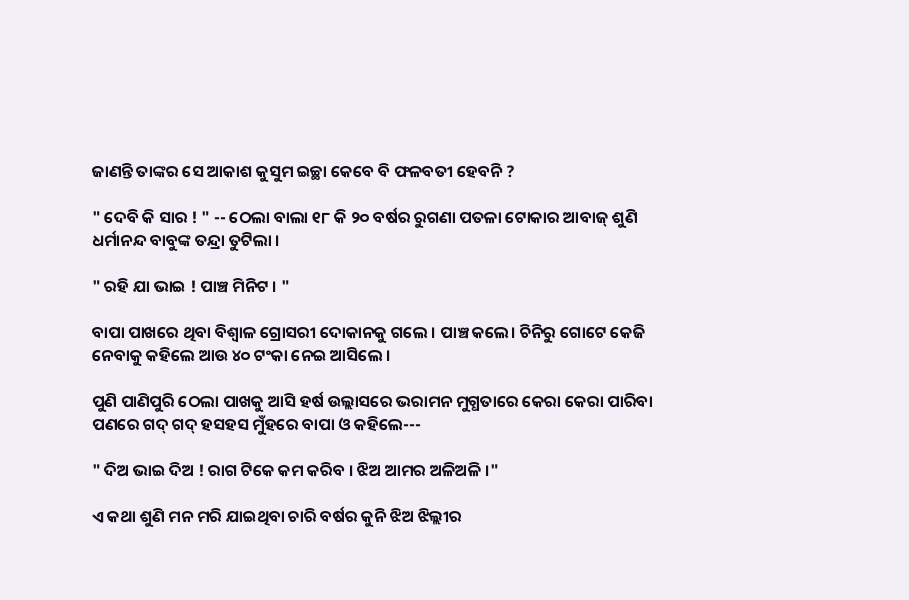ଜାଣନ୍ତି ତାଙ୍କର ସେ ଆକାଶ କୁସୁମ ଇଚ୍ଛା କେବେ ବି ଫଳବତୀ ହେବନି ?

" ଦେବି କି ସାର ! " -- ଠେଲା ବାଲା ୧୮ କି ୨୦ ବର୍ଷର ରୁଗଣା ପତଳା ଟୋକାର ଆବାଜ୍ ଶୁଣି ଧର୍ମାନନ୍ଦ ବାବୁଙ୍କ ତନ୍ଦ୍ରା ତୁଟିଲା ।

" ରହି ଯା ଭାଇ ! ପାଞ୍ଚ ମିନିଟ । "

ବାପା ପାଖରେ ଥିବା ବିଶ୍ଵାଳ ଗ୍ରୋସରୀ ଦୋକାନକୁ ଗଲେ । ପାଞ୍ଚ କଲେ। ଚିନିରୁ ଗୋଟେ କେଜି ନେବାକୁ କହିଲେ ଆଉ ୪୦ ଟଂକା ନେଇ ଆସିଲେ ।

ପୁଣି ପାଣିପୁରି ଠେଲା ପାଖକୁ ଆସି ହର୍ଷ ଉଲ୍ଲାସରେ ଭରାମନ ମୁଗ୍ଧତାରେ କେରା କେରା ପାରିବା ପଣରେ ଗଦ୍ ଗଦ୍ ହସହସ ମୁଁହରେ ବାପା ଓ କହିଲେ---

" ଦିଅ ଭାଇ ଦିଅ ! ରାଗ ଟିକେ କମ କରିବ । ଝିଅ ଆମର ଅଳିଅଳି ।"

ଏ କଥା ଶୁଣି ମନ ମରି ଯାଇଥିବା ଚାରି ବର୍ଷର କୁନି ଝିଅ ଝିଲ୍ଲୀର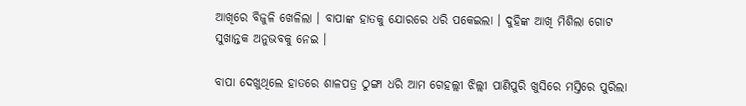ଆଖିରେ ବିଜୁଳି ଖେଳିଲା । ବାପାଙ୍କ ହାତକୁ ଯୋରରେ ଧରି ପକେଇଲା । ଦୁହିଙ୍କ ଆଖି ମିଶିଲା ଗୋଟ ସୁଖାନ୍ତକ ଅନୁଭବକୁ ନେଇ ।

ବାପା ଦେଖୁଥିଲେ ହାତରେ ଶାଳପତ୍ର ଠୁଙ୍ଗା ଧରି ଆମ ଗେହଲ୍ଲୀ ଝିଲ୍ଲୀ ପାଣିପୁରି ଖୁସିରେ ମସ୍ତିରେ ପୁରିଲା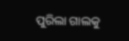ପୁରିଲା ଗାଲକୁ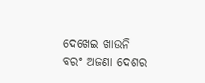ଦେଖେଇ ଖାଉନି ବରଂ ଅଜଣା ଦେଶର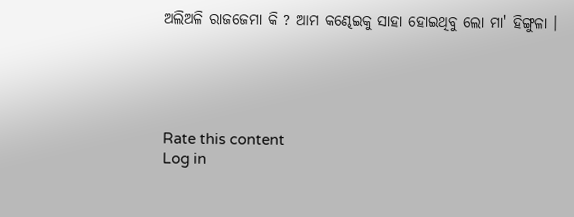ଅଲିଅଳି ରାଜଜେମା କି ? ଆମ କଣ୍ଢେଇକୁ ସାହା ହୋଇଥିବୁ ଲୋ ମା' ହିଙ୍ଗୁଳା ।





Rate this content
Log in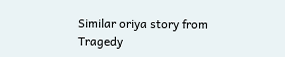Similar oriya story from Tragedy